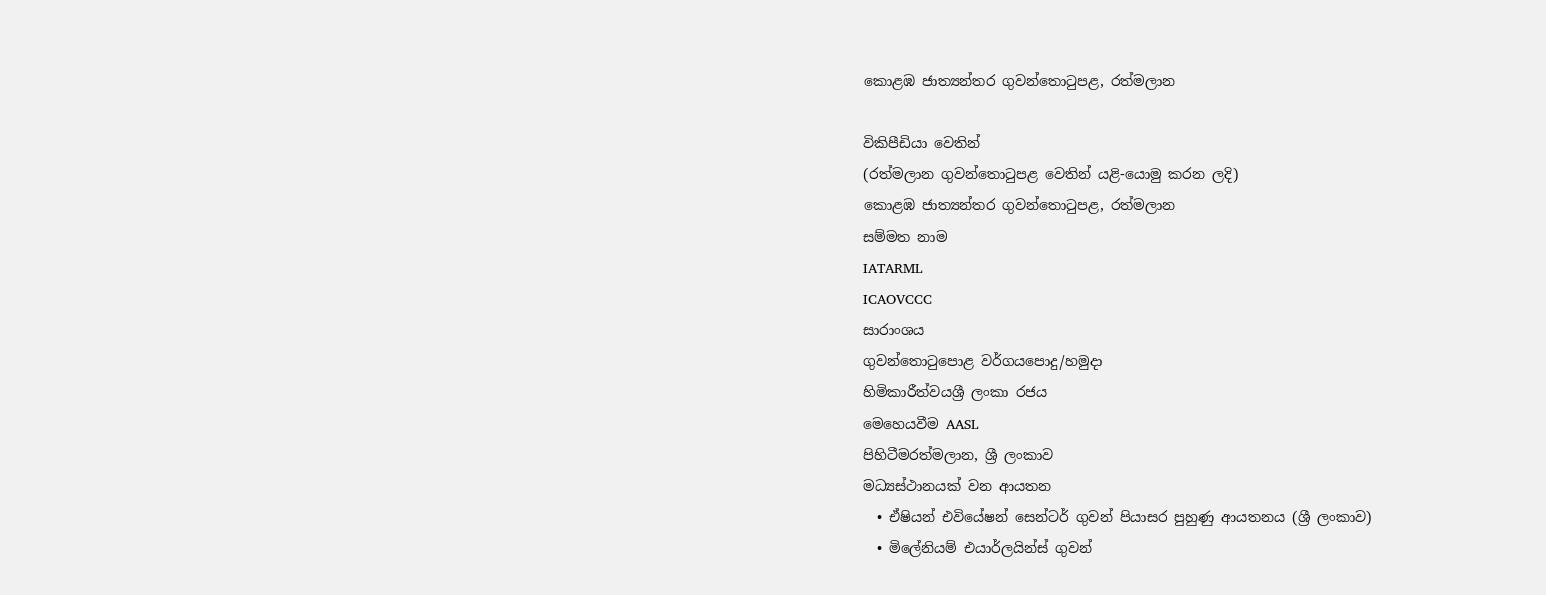කොළඹ ජාත්‍යන්තර ගුවන්තොටුපළ, රත්මලාන

විකිපීඩියා වෙතින්
(රත්මලාන ගුවන්තොටුපළ වෙතින් යළි-යොමු කරන ලදි)
කොළඹ ජාත්‍යන්තර ගුවන්තොටුපළ, රත්මලාන
සම්මත නාම
IATARML
ICAOVCCC
සාරාංශය
ගුවන්තොටුපොළ වර්ගයපොදු/හමුදා
හිමිකාරීත්වයශ්‍රී ලංකා රජය
මෙහෙයවීම AASL
පිහිටීමරත්මලාන, ශ්‍රී ලංකාව
මධ්‍යස්ථානයක් වන ආයතන
  • ඒෂියන් එවියේෂන් සෙන්ටර් ගුවන් පියාසර පුහුණු ආයතනය (ශ්‍රී ලංකාව)
  • මිලේනියම් එයාර්ලයින්ස් ගුවන්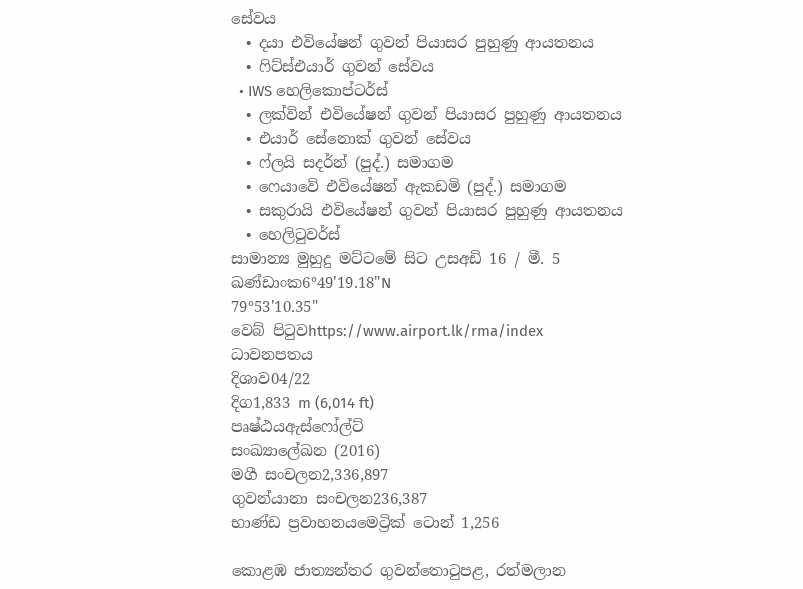සේවය
  • දයා එවියේෂන් ගුවන් පියාසර පුහුණු ආයතනය
  • ෆිට්ස්එයාර් ගුවන් සේවය
  • IWS හෙලිකොප්ටර්ස්
  • ලක්වින් එවියේෂන් ගුවන් පියාසර පුහුණු ආයතනය
  • එයාර් සේනොක් ගුවන් සේවය
  • ෆ්ලයි සදර්න් (පුද්.) සමාගම
  • ෆෙයාවේ එවියේෂන් ඇකඩමි (පුද්.) සමාගම
  • සකුරායි එවියේෂන් ගුවන් පියාසර පුහුණු ආයතනය
  • හෙලිටුවර්ස්
සාමාන්‍ය මුහුදු මට්ටමේ සිට උසඅඩි 16 / මී. 5
ඛණ්ඩාංක6°49'19.18"N
79°53'10.35"
වෙබ් පිටුවhttps://www.airport.lk/rma/index
ධාවනපතය
දිශාව04/22
දිග1,833 m (6,014 ft)
පෘෂ්ඨයඇස්ෆෝල්ට්
සංඛ්‍යාලේඛන (2016)
මගී සංචලන2,336,897
ගුවන්යානා සංචලන236,387
භාණ්ඩ ප්‍රවාහනයමෙට්‍රික් ටොන් 1,256

කොළඹ ජාත්‍යන්තර ගුවන්තොටුපළ, රත්මලාන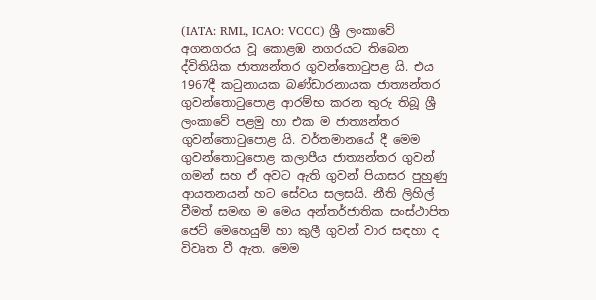(IATA: RML, ICAO: VCCC) ශ්‍රී ලංකාවේ අගනගරය වූ කොළඹ නගරයට තිබෙන ද්විතියික ජාත්‍යන්තර ගුවන්තොටුපළ යි. එය 1967දී කටුනායක බණ්ඩාරනායක ජාත්‍යන්තර ගුවන්තොටුපොළ ආරම්භ කරන තුරු තිබූ ශ්‍රී ලංකාවේ පළමු හා එක ම ජාත්‍යන්තර ගුවන්තොටුපොළ යි. වර්තමානයේ දී මෙම ගුවන්තොටුපොළ කලාපීය ජාත්‍යන්තර ගුවන් ගමන් සහ ඒ අවට ඇති ගුවන් පියාසර පුහුණු ආයතනයන් හට සේවය සලසයි. නීති ලිහිල් වීමත් සමඟ ම මෙය අන්තර්ජාතික සංස්ථාපිත ජෙට් මෙහෙයුම් හා කුලී ගුවන් වාර සඳහා ද විවෘත වී ඇත. මෙම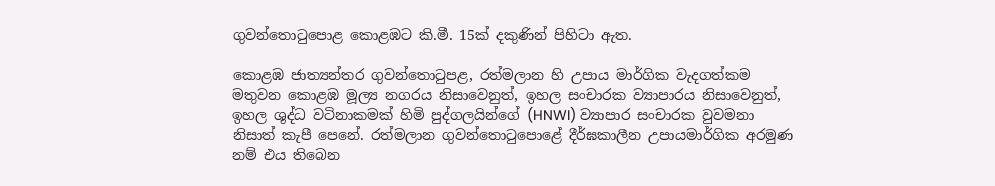ගුවන්තොටුපොළ කොළඹට කි.මී. 15ක් දකුණින් පිහිටා ඇත.

කොළඹ ජාත්‍යන්තර ගුවන්තොටුපළ, රත්මලාන හි උපාය මාර්ගික වැදගත්කම මතුවන කොළඹ මූල්‍ය නගරය නිසාවෙනුත්, ඉහල සංචාරක ව්‍යාපාරය නිසාවෙනුත්, ඉහල ශුද්ධ වටිනාකමක් හිමි පුද්ගලයින්ගේ (HNWI) ව්‍යාපාර සංචාරක වුවමනා නිසාත් කැපී පෙනේ. රත්මලාන ගුවන්තොටුපොළේ දීර්ඝකාලීන උපායමාර්ගික අරමුණ නම් එය තිබෙන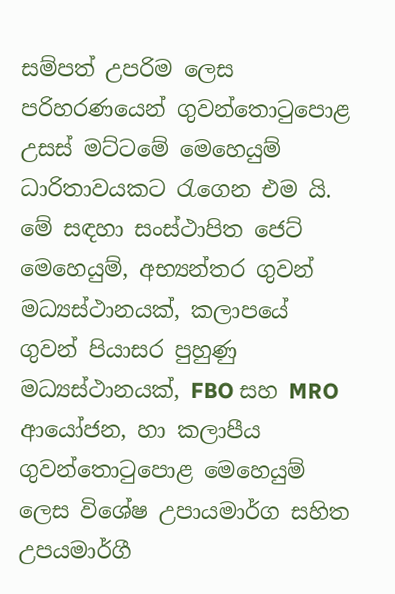සම්පත් උපරිම ලෙස පරිහරණයෙන් ගුවන්තොටුපොළ උසස් මට්ටමේ මෙහෙයුම් ධාරිතාවයකට රැගෙන එම යි. මේ සඳහා සංස්ථාපිත ජෙට් මෙහෙයුම්, අභ්‍යන්තර ගුවන් මධ්‍යස්ථානයක්, කලාපයේ ගුවන් පියාසර පුහුණු මධ්‍යස්ථානයක්, FBO සහ MRO ආයෝජන, හා කලාපීය ගුවන්තොටුපොළ මෙහෙයුම් ලෙස විශේෂ උපායමාර්ග සහිත උපයමාර්ගී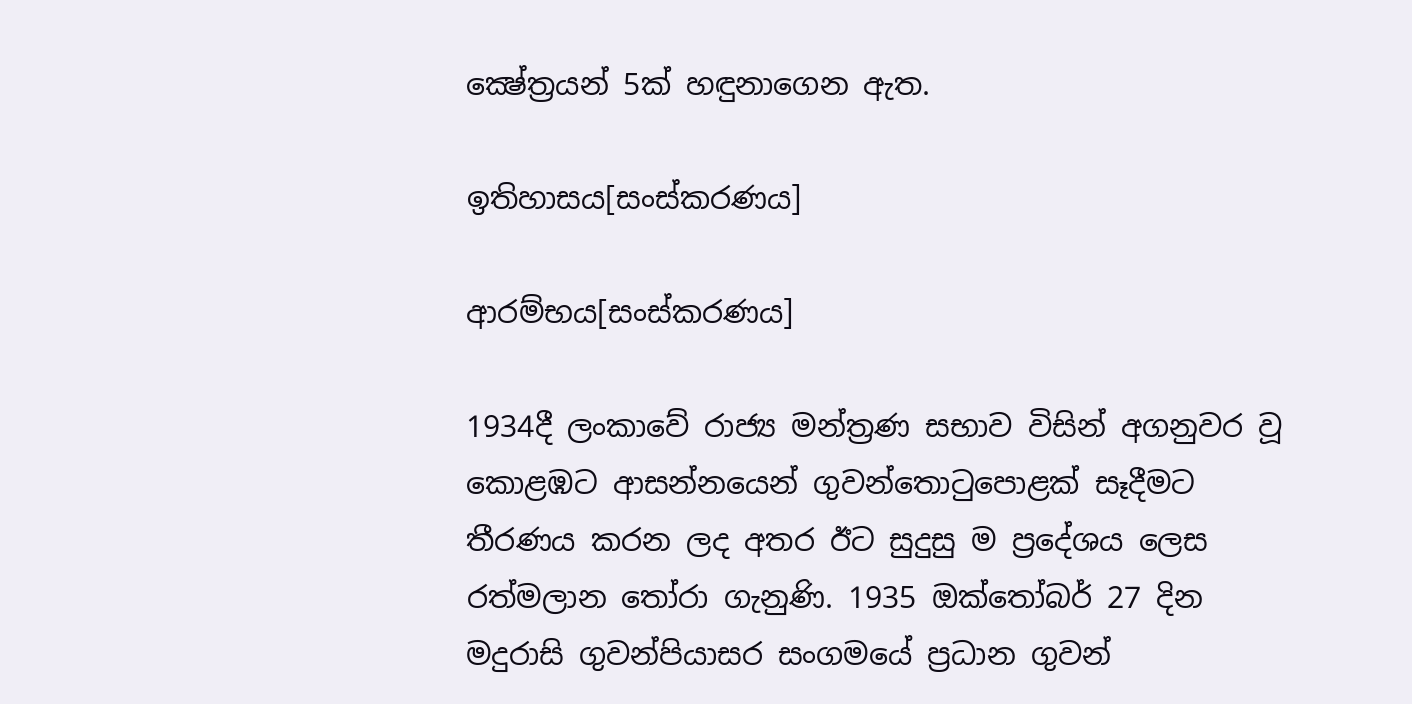ක්‍ෂේත්‍රයන් 5ක් හඳුනාගෙන ඇත.

ඉතිහාසය[සංස්කරණය]

ආරම්භය[සංස්කරණය]

1934දී ලංකාවේ රාජ්‍ය මන්ත්‍රණ සභාව විසින් අගනුවර වූ කොළඹට ආසන්නයෙන් ගුවන්තොටුපොළක් සෑදීමට තීරණය කරන ලද අතර ඊට සුදුසු ම ප්‍රදේශය ලෙස රත්මලාන තෝරා ගැනුණි. 1935 ඔක්තෝබර් 27 දින මදුරාසි ගුවන්පියාසර සංගමයේ ප්‍රධාන ගුවන්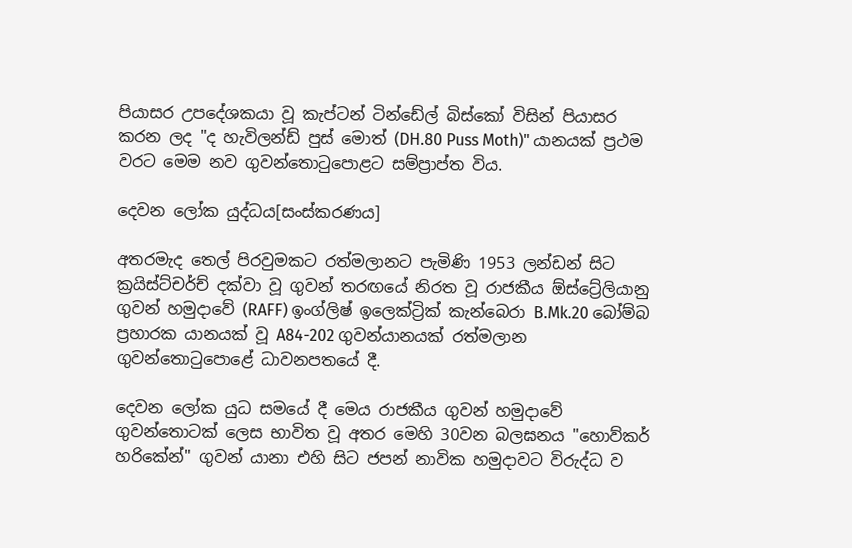පියාසර උපදේශකයා වූ කැප්ටන් ටින්ඩේල් බිස්කෝ විසින් පියාසර කරන ලද "ද හැවිලන්ඩ් පුස් මොත් (DH.80 Puss Moth)" යානයක් ප්‍රථම වරට මෙම නව ගුවන්තොටුපොළට සම්ප්‍රාප්ත විය.

දෙවන ලෝක යුද්ධය[සංස්කරණය]

අතරමැද තෙල් පිරවුමකට රත්මලානට පැමිණි 1953 ලන්ඩන් සිට ක්‍රයිස්ට්චර්ච් දක්වා වූ ගුවන් තරඟයේ නිරත වූ රාජකීය ඕස්ට්‍රේලියානු ගුවන් හමුදාවේ (RAFF) ඉංග්ලිෂ් ඉලෙක්ට්‍රික් කැන්බෙරා B.Mk.20 බෝම්බ ප්‍රහාරක යානයක් වූ A84-202 ගුවන්යානයක් රත්මලාන ගුවන්තොටුපොළේ ධාවනපතයේ දී.

දෙවන ලෝක යුධ සමයේ දී මෙය රාජකීය ගුවන් හමුදාවේ ගුවන්තොටක් ලෙස භාවිත වූ අතර මෙහි 30වන බලඝනය "හොව්කර් හරිකේන්" ගුවන් යානා එහි සිට ජපන් නාවික හමුදාවට විරුද්ධ ව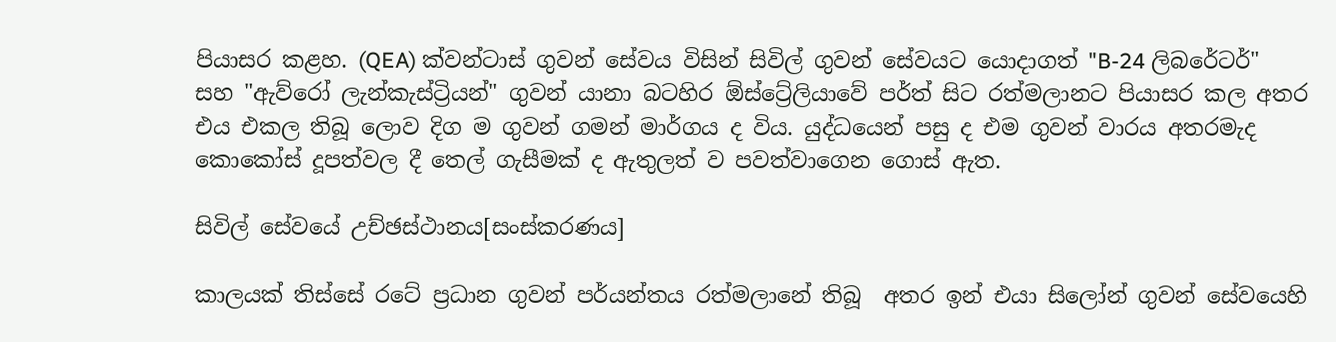පියාසර කළහ. (QEA) ක්වන්ටාස් ගුවන් සේවය විසින් සිවිල් ගුවන් සේවයට යොදාගත් "B-24 ලිබරේටර්" සහ "ඇව්රෝ ලැන්කැස්ට්‍රියන්" ගුවන් යානා බටහිර ඕස්ට්‍රේලියාවේ පර්ත් සිට රත්මලානට පියාසර කල අතර එය එකල තිබූ ලොව දිග ම ගුවන් ගමන් මාර්ගය ද විය. යුද්ධයෙන් පසු ද එම ගුවන් වාරය අතරමැද කොකෝස් දූපත්වල දී තෙල් ගැසීමක් ද ඇතුලත් ව පවත්වාගෙන ගොස් ඇත.

සිවිල් සේවයේ උච්ඡස්ථානය[සංස්කරණය]

කාලයක් තිස්සේ රටේ ප්‍රධාන ගුවන් පර්යන්තය රත්මලානේ තිබූ  අතර ඉන් එයා සිලෝන් ගුවන් සේවයෙහි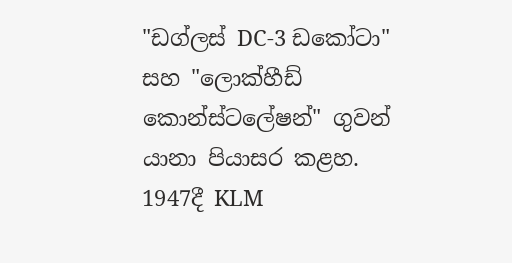"ඩග්ලස් DC-3 ඩකෝටා" සහ "ලොක්හීඩ් කොන්ස්ටලේෂන්" ගුවන් යානා පියාසර කළහ. 1947දී KLM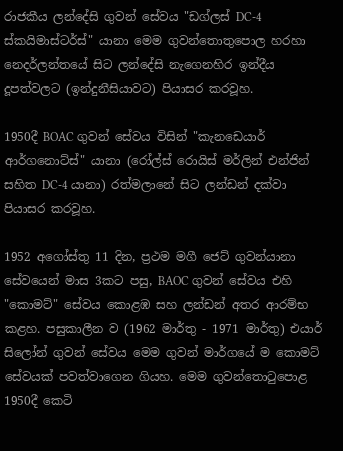රාජකීය ලන්දේසි ගුවන් සේවය "ඩග්ලස් DC-4 ස්කයිමාස්ටර්ස්" යානා මෙම ගුවන්තොතුපොල හරහා නෙදර්ලන්තයේ සිට ලන්දේසි නැගෙනහිර ඉන්දීය දූපත්වලට (ඉන්දුනීසියාවට) පියාසර කරවූහ.

1950දී BOAC ගුවන් සේවය විසින් "කැනඩෙයාර් ආර්ගනොට්ස්" යානා (රෝල්ස් රොයිස් මර්ලින් එන්ජින් සහිත DC-4 යානා) රත්මලානේ සිට ලන්ඩන් දක්වා පියාසර කරවූහ.

1952 අගෝස්තු 11 දින, ප්‍රථම මගී ජෙට් ගුවන්යානා සේවයෙන් මාස 3කට පසු, BAOC ගුවන් සේවය එහි "කොමට්" සේවය කොළඹ සහ ලන්ඩන් අතර ආරම්භ කළහ. පසුකාලීන ව (1962 මාර්තු - 1971 මාර්තු) එයාර් සිලෝන් ගුවන් සේවය මෙම ගුවන් මාර්ගයේ ම කොමට් සේවයක් පවත්වාගෙන ගියහ. මෙම ගුවන්තොටුපොළ 1950දී කෙටි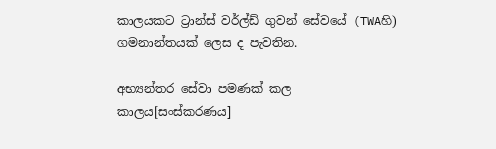කාලයකට ට්‍රාන්ස් වර්ල්ඩ් ගුවන් සේවයේ (TWAහි) ගමනාන්තයක් ලෙස ද පැවතින.

අභ්‍යන්තර සේවා පමණක් කල කාලය[සංස්කරණය]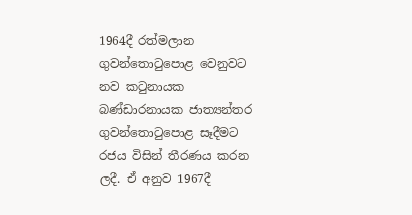1964දී රත්මලාන ගුවන්තොටුපොළ වෙනුවට නව කටුනායක බණ්ඩාරනායක ජාත්‍යන්තර ගුවන්තොටුපොළ සෑදීමට රජය විසින් තීරණය කරන ලදී. ඒ අනුව 1967දී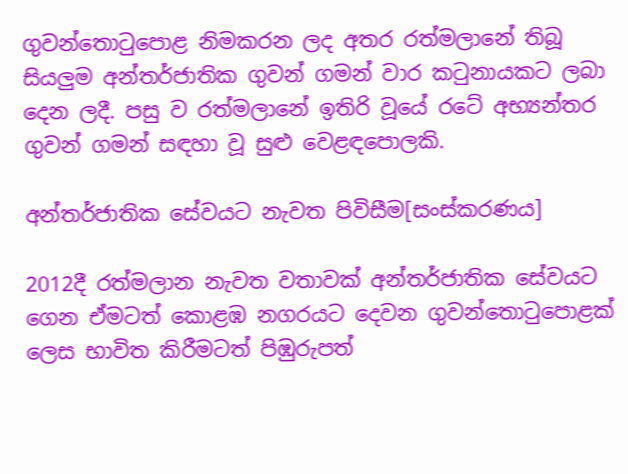ගුවන්තොටුපොළ නිමකරන ලද අතර රත්මලානේ තිබූ සියලුම අන්තර්ජාතික ගුවන් ගමන් වාර කටුනායකට ලබා දෙන ලදී. පසු ව රත්මලානේ ඉතිරි වූයේ රටේ අභ්‍යන්තර ගුවන් ගමන් සඳහා වූ සුළු වෙළඳපොලකි.

අන්තර්ජාතික සේවයට නැවත පිවිසීම[සංස්කරණය]

2012දී රත්මලාන නැවත වතාවක් අන්තර්ජාතික සේවයට ගෙන ඒමටත් කොළඹ නගරයට දෙවන ගුවන්තොටුපොළක් ලෙස භාවිත කිරීමටත් පිඹුරුපත්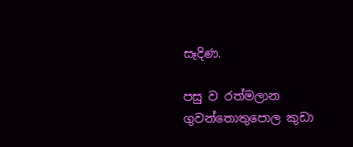සෑදිණ.

පසු ව රත්මලාන ගුවන්තොතුපොල කුඩා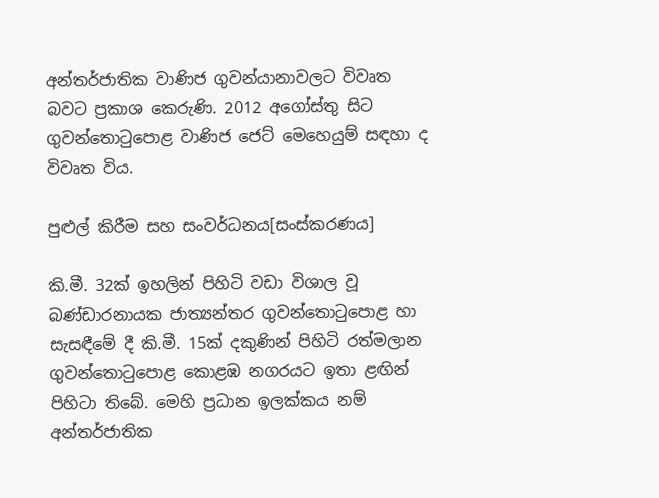අන්තර්ජාතික වාණිජ ගුවන්යානාවලට විවෘත බවට ප්‍රකාශ කෙරුණි. 2012 අගෝස්තු සිට ගුවන්තොටුපොළ වාණිජ ජෙට් මෙහෙයුම් සඳහා ද විවෘත විය.

පුළුල් කිරීම සහ සංවර්ධනය[සංස්කරණය]

කි.මී. 32ක් ඉහලින් පිහිටි වඩා විශාල වූ බණ්ඩාරනායක ජාත්‍යන්තර ගුවන්තොටුපොළ හා සැසඳීමේ දී කි.මී. 15ක් දකුණින් පිහිටි රත්මලාන ගුවන්තොටුපොළ කොළඹ නගරයට ඉතා ළඟින් පිහිටා තිබේ. මෙහි ප්‍රධාන ඉලක්කය නම් අන්තර්ජාතික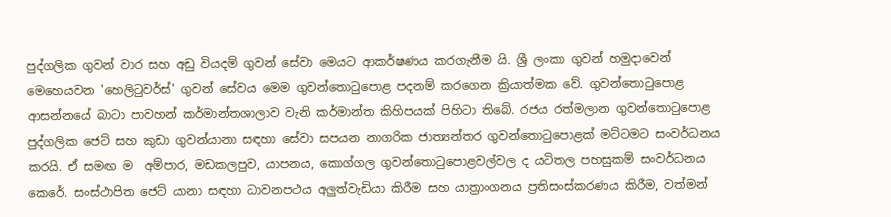පුද්ගලික ගුවන් වාර සහ අඩු වියදම් ගුවන් සේවා මෙයට ආකර්ෂණය කරගැනීම යි. ශ්‍රී ලංකා ගුවන් හමුදාවෙන් මෙහෙයවන 'හෙලිටුවර්ස්' ගුවන් සේවය මෙම ගුවන්තොටුපොළ පදනම් කරගෙන ක්‍රියාත්මක වේ. ගුවන්තොටුපොළ ආසන්නයේ බාටා පාවහන් කර්මාන්තශාලාව වැනි කර්මාන්ත කිහිපයක් පිහිටා තිබේ. රජය රත්මලාන ගුවන්තොටුපොළ පුද්ගලික ජෙට් සහ කුඩා ගුවන්යානා සඳහා සේවා සපයන නාගරික ජාත්‍යන්තර ගුවන්තොටුපොළක් මට්ටමට සංවර්ධනය කරයි. ඒ සමඟ ම  අම්පාර, මඩකලපුව, යාපනය, කොග්ගල ගුවන්තොටුපොළවල්වල ද යටිතල පහසුකම් සංවර්ධනය කෙරේ. සංස්ථාපිත ජෙට් යානා සඳහා ධාවනපථය අලුත්වැඩියා කිරීම සහ යාත්‍රාංගනය ප්‍රතිසංස්කරණය කිරීම, වත්මන්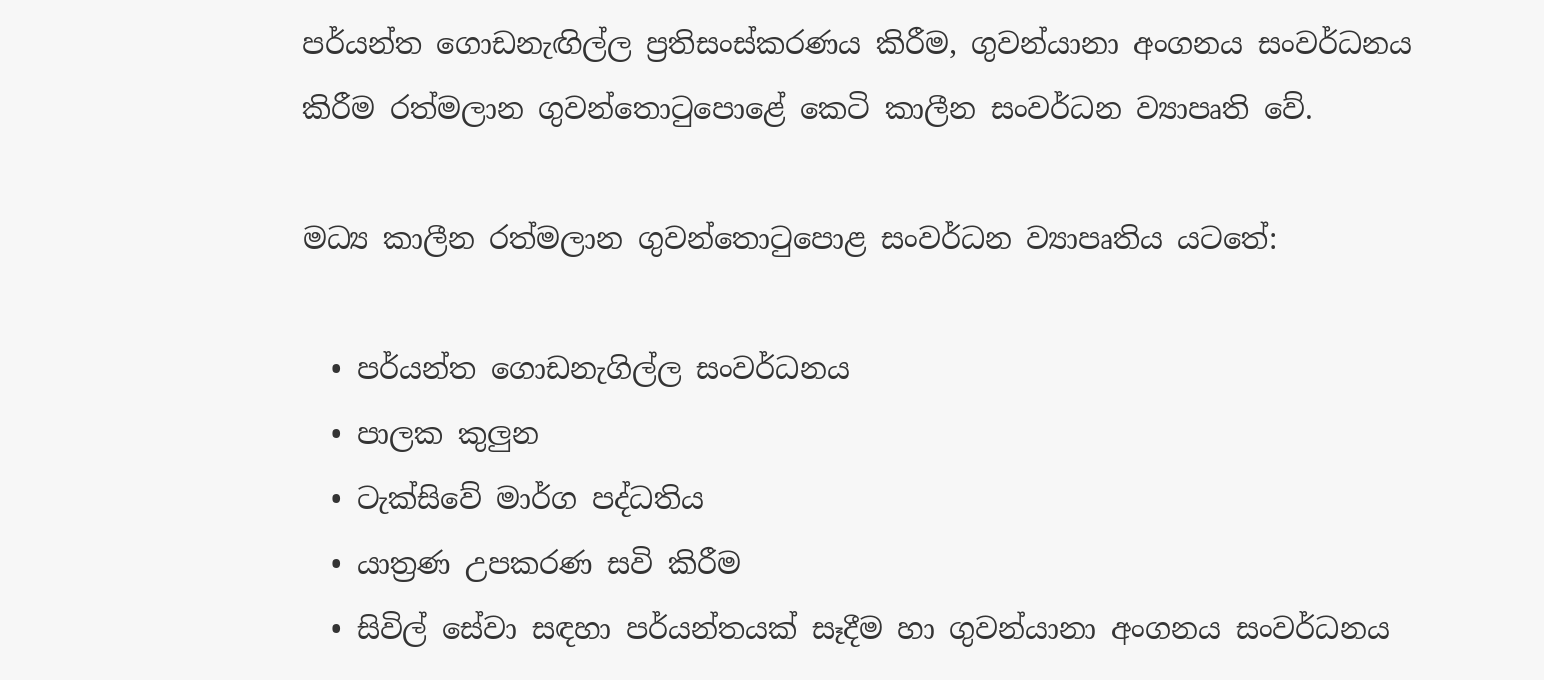පර්යන්ත ගොඩනැඟිල්ල ප්‍රතිසංස්කරණය කිරීම, ගුවන්යානා අංගනය සංවර්ධනය කිරීම රත්මලාන ගුවන්තොටුපොළේ කෙටි කාලීන සංවර්ධන ව්‍යාපෘති වේ.

මධ්‍ය කාලීන රත්මලාන ගුවන්තොටුපොළ සංවර්ධන ව්‍යාපෘතිය යටතේ:

  • පර්යන්ත ගොඩනැගිල්ල සංවර්ධනය
  • පාලක කුලුන
  • ටැක්සිවේ මාර්ග පද්ධතිය
  • යාත්‍රණ උපකරණ සවි කිරීම
  • සිවිල් සේවා සඳහා පර්යන්තයක් සෑදීම හා ගුවන්යානා අංගනය සංවර්ධනය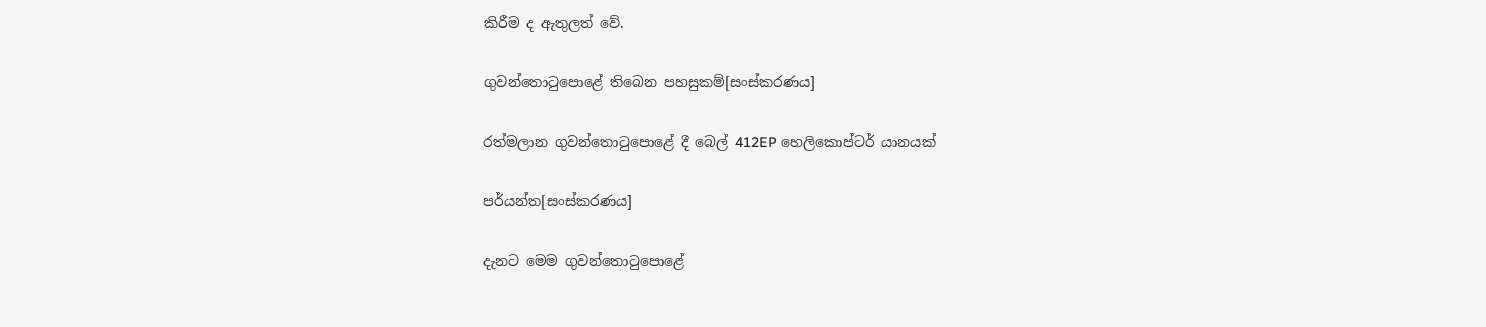කිරීම ද ඇතුලත් වේ.

ගුවන්තොටුපොළේ තිබෙන පහසුකම්[සංස්කරණය]

රත්මලාන ගුවන්තොටුපොළේ දී බෙල් 412EP හෙලිකොප්ටර් යානයක්

පර්යන්ත[සංස්කරණය]

දැනට මෙම ගුවන්තොටුපොළේ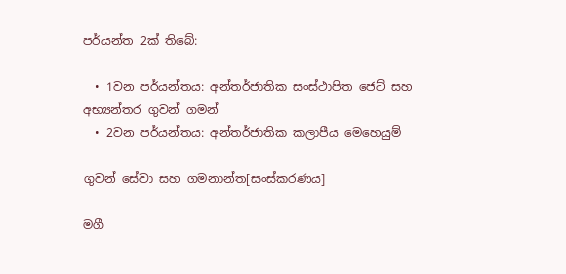පර්යන්ත 2ක් තිබේ:

  • 1වන පර්යන්තය: අන්තර්ජාතික සංස්ථාපිත ජෙට් සහ අභ්‍යන්තර ගුවන් ගමන්
  • 2වන පර්යන්තය: අන්තර්ජාතික කලාපීය මෙහෙයුම්

ගුවන් සේවා සහ ගමනාන්ත[සංස්කරණය]

මගී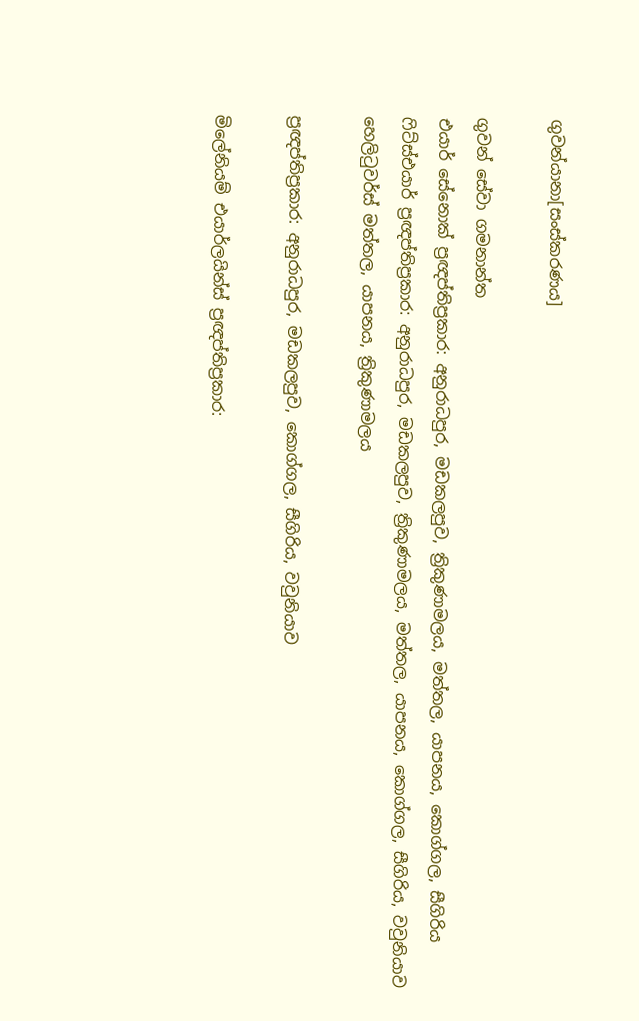ගුවන්යානා[සංස්කරණය]

ගුවන් සේවා ගමනාන්ත
එයාර් සේනොක් ප්‍රඥප්තිප්‍රකාර: අනුරාධපුර, මඩකලපුව, ත්‍රිකුණාමලය, මත්තල, යාපනය, කොග්ගල, සීගිරිය
ෆිට්ස්එයාර් ප්‍රඥප්තිප්‍රකාර: අනුරාධපුර, මඩකලපුව, ත්‍රිකුණාමලය, මත්තල, යාපනය, කොග්ගල, සීගිරිය, වවුනියාව
හෙලිටුවර්ස් මත්තල, යාපනය, ත්‍රිකුණාමලය

ප්‍රඥප්තිප්‍රකාර: අනුරාධපුර, මඩකලපුව, කොග්ගල, සීගිරිය, වවුනියාව

මිලේනියම් එයාර්ලයින්ස් ප්‍රඥප්තිප්‍රකාර: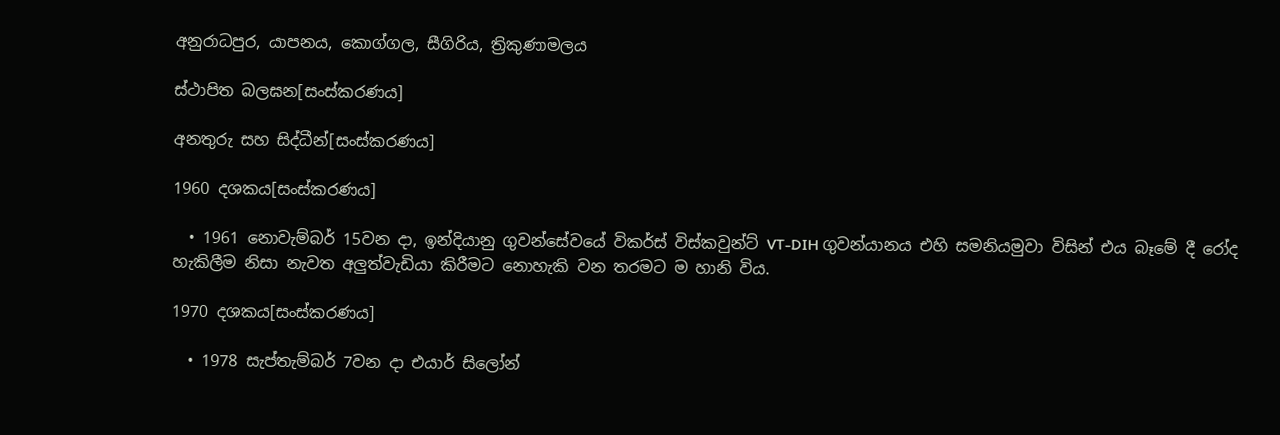අනුරාධපුර, යාපනය, කොග්ගල, සීගිරිය, ත්‍රිකුණාමලය

ස්ථාපිත බලඝන[සංස්කරණය]

අනතුරු සහ සිද්ධීන්[සංස්කරණය]

1960 දශකය[සංස්කරණය]

  • 1961 නොවැම්බර් 15වන දා, ඉන්දියානු ගුවන්සේවයේ විකර්ස් විස්කවුන්ට් VT-DIH ගුවන්යානය එහි සමනියමුවා විසින් එය බෑමේ දී රෝද හැකිලීම නිසා නැවත අලුත්වැඩියා කිරීමට නොහැකි වන තරමට ම හානි විය.

1970 දශකය[සංස්කරණය]

  • 1978 සැප්තැම්බර් 7වන දා එයාර් සිලෝන්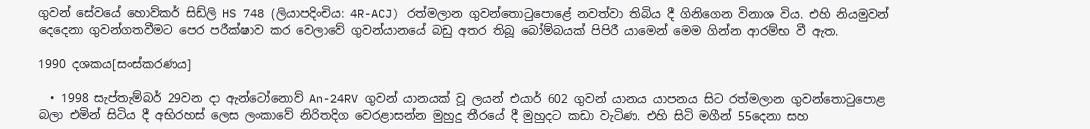ගුවන් සේවයේ හොව්කර් සිඩ්ලි HS 748 (ලියාපදිංචිය: 4R-ACJ) රත්මලාන ගුවන්තොටුපොළේ නවත්වා තිබිය දී ගිනිගෙන විනාශ විය. එහි නියමුවන් දෙදෙනා ගුවන්ගතවීමට පෙර පරීක්ෂාව කර වෙලාවේ ගුවන්යානයේ බඩු අතර තිබූ බෝම්බයක් පිපිරී යාමෙන් මෙම ගින්න ආරම්භ වී ඇත.

1990 දශකය[සංස්කරණය]

  • 1998 සැප්තැම්බර් 29වන දා ඇන්ටෝනොව් An-24RV ගුවන් යානයක් වූ ලයන් එයාර් 602 ගුවන් යානය යාපනය සිට රත්මලාන ගුවන්තොටුපොළ බලා එමින් සිටිය දී අභිරහස් ලෙස ලංකාවේ නිරිතදිග වෙරළාසන්න මුහුදු තීරයේ දී මුහුදට කඩා වැටිණ. එහි සිටි මගීන් 55දෙනා සහ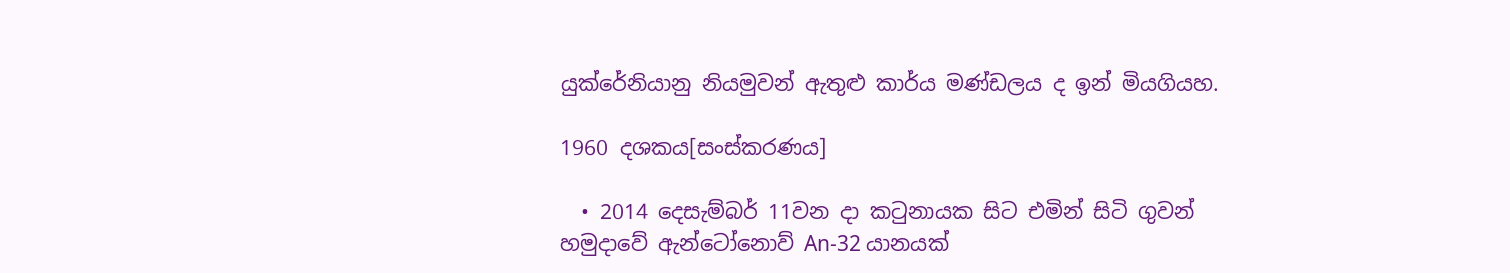යුක්රේනියානු නියමුවන් ඇතුළු කාර්ය මණ්ඩලය ද ඉන් මියගියහ.

1960 දශකය[සංස්කරණය]

  • 2014 දෙසැම්බර් 11වන දා කටුනායක සිට එමින් සිටි ගුවන් හමුදාවේ ඇන්ටෝනොව් An-32 යානයක්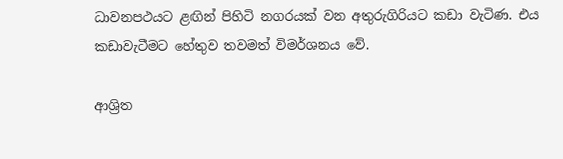ධාවනපථයට ළඟින් පිහිටි නගරයක් වන අතුරුගිරියට කඩා වැටිණ. එය කඩාවැටීමට හේතුව තවමත් විමර්ශනය වේ.

ආශ්‍රිත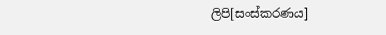ලිපි[සංස්කරණය]